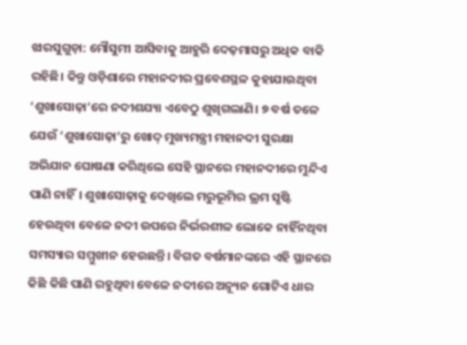ଝାରସୁଗୁଡ଼ା: ମୌସୁମୀ ଆସିବାକୁ ଆହୁରି ଦେଢ଼ମାସରୁ ଅଧିକ ବାକି ରହିଛି। କିନ୍ତୁ ଓଡ଼ିଶାରେ ମହାନଦୀର ପ୍ରବେଶସ୍ଥଳ କୁହାଯାଉଥିବା ‘ଶୁଖାସୋଢ଼ା’ରେ ନଦୀଶଯ୍ୟା ଏବେଠୁ ଶୁଖିଗଲାଣି। ୭ ବର୍ଷ ତଳେ ଯେଉଁ ‘ଶୁଖାସୋଢ଼ା’ରୁ ଖୋଦ୍ ମୁଖ୍ୟମନ୍ତ୍ରୀ ମହାନଦୀ ସୁରକ୍ଷା ଅଭିଯାନ ଘୋଷଣା କରିଥିଲେ ସେହି ସ୍ଥାନରେ ମହାନଦୀରେ ମୁନ୍ଦିଏ ପାଣି ନାହିଁ। ଶୁଖାସୋଢ଼ାକୁ ଦେଖିଲେ ମରୁଭୂମିର ଭ୍ରମ ସୃଷ୍ଟି ହେଉଥିବା ବେଳେ ନଦୀ ଉପରେ ନିର୍ଭରଶୀଳ ଲୋକେ ନାହିଁନଥିବା ସମସ୍ୟାର ସମ୍ମୁଖୀନ ହେଉଛନ୍ତି। ବିଗତ ବର୍ଷମାନଙ୍କରେ ଏହି ସ୍ଥାନରେ କିଛି କିଛି ପାଣି ରହୁଥିବା ବେଳେ ନଦୀରେ ଅନ୍ୟୂନ ଗୋଟିଏ ଧାର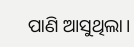ପାଣି ଆସୁଥିଲା।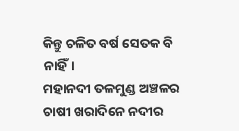କିନ୍ତୁ ଚଳିତ ବର୍ଷ ସେତକ ବି ନାହିଁ।
ମହାନଦୀ ତଳମୁଣ୍ଡ ଅଞ୍ଚଳର ଚାଷୀ ଖରାଦିନେ ନଦୀର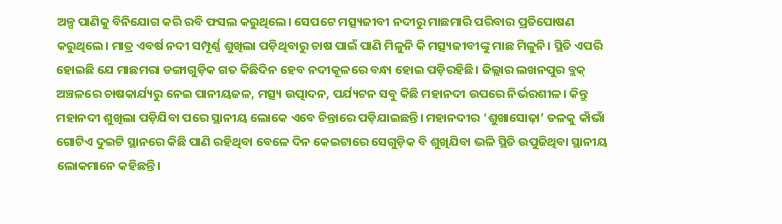ଅଳ୍ପ ପାଣିକୁ ବିନିଯୋଗ କରି ରବି ଫସଲ କରୁଥିଲେ। ସେପଟେ ମତ୍ସ୍ୟଜୀବୀ ନଦୀରୁ ମାଛମାରି ପରିବାର ପ୍ରତିପୋଷଣ କରୁଥିଲେ। ମାତ୍ର ଏବର୍ଷ ନଦୀ ସମ୍ପୂର୍ଣ୍ଣ ଶୁଖିଲା ପଡ଼ିଥିବାରୁ ଚାଷ ପାଇଁ ପାଣି ମିଳୁନି କି ମତ୍ସ୍ୟଜୀବୀଙ୍କୁ ମାଛ ମିଳୁନି। ସ୍ଥିତି ଏପରି ହୋଇଛି ଯେ ମାଛମରା ଡଙ୍ଗାଗୁଡ଼ିକ ଗତ କିଛିଦିନ ହେବ ନଦୀକୂଳରେ ବନ୍ଧା ହୋଇ ପଡ଼ିରହିଛି। ଜିଲ୍ଲାର ଲଖନପୁର ବ୍ଲକ୍ ଅଞ୍ଚଳରେ ଚାଷକାର୍ଯ୍ୟରୁ ନେଇ ପାନୀୟଜଳ, ମତ୍ସ୍ୟ ଉତ୍ପାଦନ, ପର୍ଯ୍ୟଟନ ସବୁ କିଛି ମହାନଦୀ ଉପରେ ନିର୍ଭରଶୀଳ। କିନ୍ତୁ ମହାନଦୀ ଶୁଖିଲା ପଡ଼ିଯିବା ପରେ ସ୍ଥାନୀୟ ଲୋକେ ଏବେ ଚିନ୍ତାରେ ପଡ଼ିଯାଇଛନ୍ତି। ମହାନଦୀର ‘ଶୁଖାସୋଢ଼ା’ ତଳକୁ କାଁଭାଁ ଗୋଟିଏ ଦୁଇଟି ସ୍ଥାନରେ କିଛି ପାଣି ରହିଥିବା ବେଳେ ଦିନ କେଇଟାରେ ସେଗୁଡ଼ିକ ବି ଶୁଖିଯିବା ଭଳି ସ୍ଥିତି ଉପୁଜିଥିବା ସ୍ଥାନୀୟ ଲୋକମାନେ କହିଛନ୍ତି।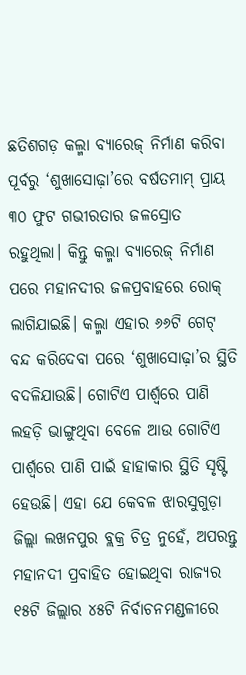ଛତିଶଗଡ଼ କଲ୍ମା ବ୍ୟାରେଜ୍ ନିର୍ମାଣ କରିବା ପୂର୍ବରୁ ‘ଶୁଖାସୋଢ଼ା’ରେ ବର୍ଷତମାମ୍ ପ୍ରାୟ ୩୦ ଫୁଟ ଗଭୀରତାର ଜଳସ୍ରୋତ ରହୁଥିଲା। କିନ୍ତୁ କଲ୍ମା ବ୍ୟାରେଜ୍ ନିର୍ମାଣ ପରେ ମହାନଦୀର ଜଳପ୍ରବାହରେ ରୋକ୍ ଲାଗିଯାଇଛି। କଲ୍ମା ଏହାର ୬୬ଟି ଗେଟ୍ ବନ୍ଦ କରିଦେବା ପରେ ‘ଶୁଖାସୋଢ଼ା’ର ସ୍ଥିତି ବଦଳିଯାଉଛି। ଗୋଟିଏ ପାର୍ଶ୍ବରେ ପାଣି ଲହଡ଼ି ଭାଙ୍ଗୁଥିବା ବେଳେ ଆଉ ଗୋଟିଏ ପାର୍ଶ୍ବରେ ପାଣି ପାଇଁ ହାହାକାର ସ୍ଥିତି ସୃଷ୍ଟି ହେଉଛି। ଏହା ଯେ କେବଳ ଝାରସୁଗୁଡ଼ା ଜିଲ୍ଲା ଲଖନପୁର ବ୍ଲକ୍ର ଚିତ୍ର ନୁହେଁ, ଅପରନ୍ତୁ ମହାନଦୀ ପ୍ରବାହିତ ହୋଇଥିବା ରାଜ୍ୟର ୧୫ଟି ଜିଲ୍ଲାର ୪୫ଟି ନିର୍ବାଚନମଣ୍ଡଳୀରେ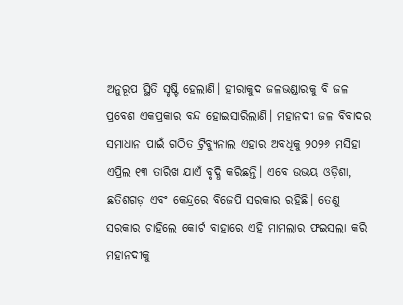ଅନୁରୂପ ସ୍ଥିତି ସୃଷ୍ଟି ହେଲାଣି। ହୀରାକୁଦ ଜଳଭଣ୍ଡାରକୁ ବି ଜଳ ପ୍ରବେଶ ଏକପ୍ରକାର ବନ୍ଦ ହୋଇସାରିଲାଣି। ମହାନଦୀ ଜଳ ବିବାଦର ସମାଧାନ ପାଇଁ ଗଠିତ ଟ୍ରିବ୍ୟୁନାଲ ଏହାର ଅବଧିକୁ ୨୦୨୬ ମସିହା ଏପ୍ରିଲ ୧୩ ତାରିଖ ଯାଏଁ ବୃଦ୍ଧି କରିଛନ୍ତି। ଏବେ ଉଭୟ ଓଡ଼ିଶା, ଛତିଶଗଡ଼ ଏବଂ କେନ୍ଦ୍ରରେ ବିଜେପି ସରକାର ରହିଛି। ତେଣୁ ସରକାର ଚାହିଲେ କୋର୍ଟ ବାହାରେ ଏହି ମାମଲାର ଫଇସଲା କରି ମହାନଦୀକୁ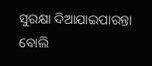ସୁରକ୍ଷା ଦିଆଯାଇପାରନ୍ତା ବୋଲି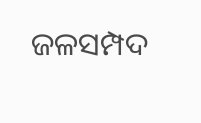ଜଳସମ୍ପଦ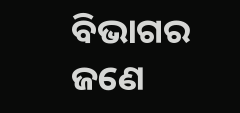ବିଭାଗର ଜଣେ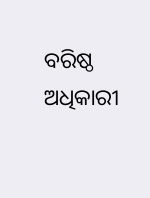ବରିଷ୍ଠ ଅଧିକାରୀ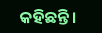କହିଛନ୍ତି।